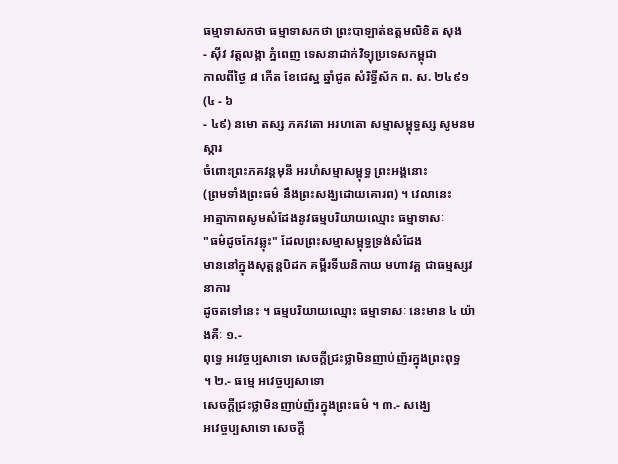ធម្មាទាសកថា ធម្មាទាសកថា ព្រះបាឡាត់ឧត្ដមលិខិត សុង
- ស៊ីវ វត្តលង្កា ភ្នំពេញ ទេសនាដាក់វិទ្យុប្រទេសកម្ពុជា
កាលពីថ្ងៃ ៨ កើត ខែជេស្ឋ ឆ្នាំជូត សំរិទ្ធីស័ក ព. ស. ២៤៩១ (៤ - ៦
- ៤៩) នមោ តស្ស ភគវតោ អរហតោ សម្មាសម្ពុទ្ធស្ស សូមនមស្ការ
ចំពោះព្រះភគវន្តមុនី អរហំសម្មាសម្ពុទ្ធ ព្រះអង្គនោះ
(ព្រមទាំងព្រះធម៌ នឹងព្រះសង្ឃដោយគោរព) ។ វេលានេះ
អាត្មាភាពសូមសំដែងនូវធម្មបរិយាយឈ្មោះ ធម្មាទាសៈ
"ធម៌ដូចកែវឆ្លុះ" ដែលព្រះសម្មាសម្ពុទ្ធទ្រង់សំដែង
មាននៅក្នុងសុត្តន្តបិដក គម្ពីរទីឃនិកាយ មហាវគ្គ ជាធម្មស្សវនាការ
ដូចតទៅនេះ ។ ធម្មបរិយាយឈ្មោះ ធម្មាទាសៈ នេះមាន ៤ យ៉ាងគឺៈ ១.-
ពុទ្ធេ អវេច្ចប្បសាទោ សេចក្ដីជ្រះថ្លាមិនញាប់ញ័រក្នុងព្រះពុទ្ធ
។ ២.- ធម្មេ អវេច្ចប្បសាទោ
សេចក្ដីជ្រះថ្លាមិនញាប់ញ័រក្នុងព្រះធម៌ ។ ៣.- សង្ឃេ
អវេច្ចប្បសាទោ សេចក្ដី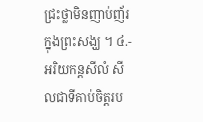ជ្រះថ្លាមិនញាប់ញ័រក្នុងព្រះសង្ឃ ។ ៤.-
អរិយកន្តសីលំ សីលជាទីគាប់ចិត្តរប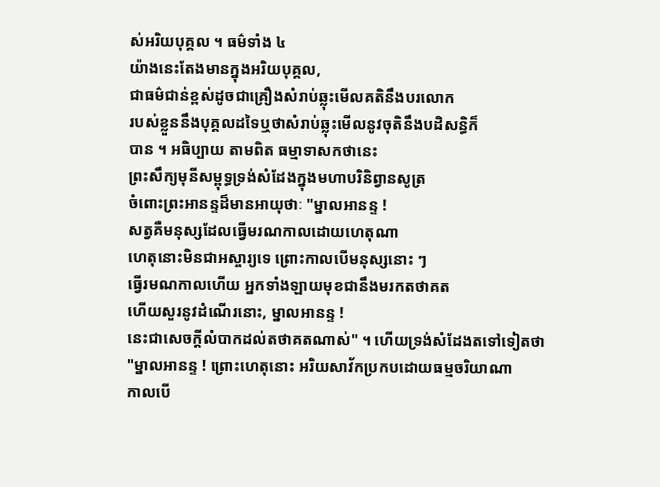ស់អរិយបុគ្គល ។ ធម៌ទាំង ៤
យ៉ាងនេះតែងមានក្នុងអរិយបុគ្គល,
ជាធម៌ជាន់ខ្ពស់ដូចជាគ្រឿងសំរាប់ឆ្លុះមើលគតិនឹងបរលោក
របស់ខ្លួននឹងបុគ្គលដទៃឬថាសំរាប់ឆ្លុះមើលនូវចុតិនឹងបដិសន្ធិក៏
បាន ។ អធិប្បាយ តាមពិត ធម្មាទាសកថានេះ
ព្រះសឹក្យមុនីសម្ពុទ្ធទ្រង់សំដែងក្នុងមហាបរិនិព្វានសូត្រ
ចំពោះព្រះអានន្ទដ៏មានអាយុថាៈ "ម្នាលអានន្ទ !
សត្វគឺមនុស្សដែលធ្វើមរណកាលដោយហេតុណា
ហេតុនោះមិនជាអស្ចារ្យទេ ព្រោះកាលបើមនុស្សនោះ ៗ
ធ្វើរមណកាលហើយ អ្នកទាំងឡាយមុខជានឹងមរកតថាគត
ហើយសួរនូវដំណើរនោះ, ម្នាលអានន្ទ !
នេះជាសេចក្ដីលំបាកដល់តថាគតណាស់" ។ ហើយទ្រង់សំដែងតទៅទៀតថា
"ម្នាលអានន្ទ ! ព្រោះហេតុនោះ អរិយសាវ័កប្រកបដោយធម្មចរិយាណា
កាលបើ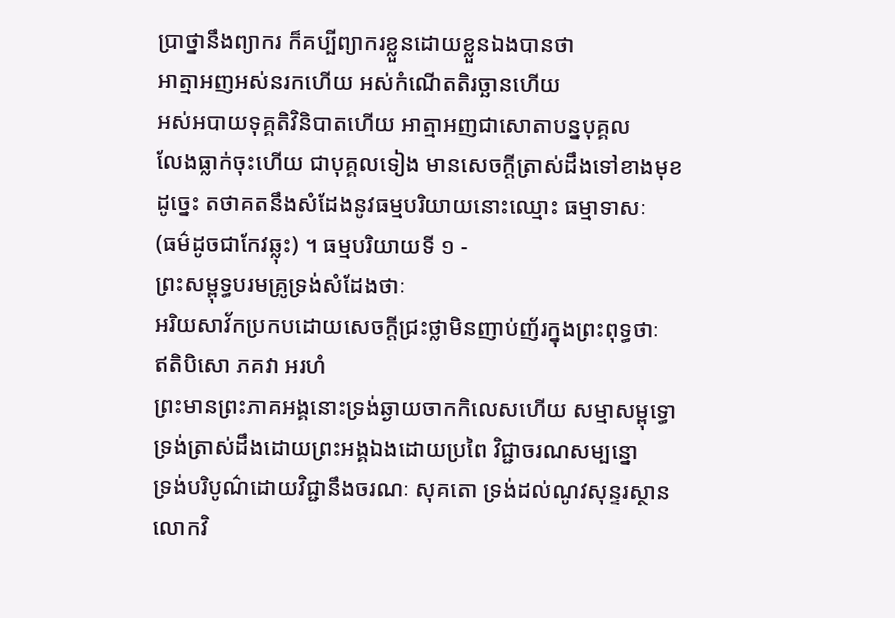ប្រាថ្នានឹងព្យាករ ក៏គប្បីព្យាករខ្លួនដោយខ្លួនឯងបានថា
អាត្មាអញអស់នរកហើយ អស់កំណើតតិរច្ឆានហើយ
អស់អបាយទុគ្គតិវិនិបាតហើយ អាត្មាអញជាសោតាបន្នបុគ្គល
លែងធ្លាក់ចុះហើយ ជាបុគ្គលទៀង មានសេចក្ដីត្រាស់ដឹងទៅខាងមុខ
ដូច្នេះ តថាគតនឹងសំដែងនូវធម្មបរិយាយនោះឈ្មោះ ធម្មាទាសៈ
(ធម៌ដូចជាកែវឆ្លុះ) ។ ធម្មបរិយាយទី ១ -
ព្រះសម្ពុទ្ធបរមគ្រូទ្រង់សំដែងថាៈ
អរិយសាវ័កប្រកបដោយសេចក្ដីជ្រះថ្លាមិនញាប់ញ័រក្នុងព្រះពុទ្ធថាៈ
ឥតិបិសោ ភគវា អរហំ
ព្រះមានព្រះភាគអង្គនោះទ្រង់ឆ្ងាយចាកកិលេសហើយ សម្មាសម្ពុទ្ធោ
ទ្រង់ត្រាស់ដឹងដោយព្រះអង្គឯងដោយប្រពៃ វិជ្ជាចរណសម្បន្នោ
ទ្រង់បរិបូណ៌ដោយវិជ្ជានឹងចរណៈ សុគតោ ទ្រង់ដល់ណូវសុន្ទរស្ថាន
លោកវិ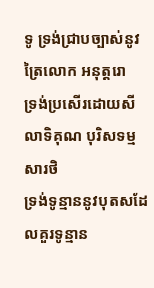ទូ ទ្រង់ជ្រាបច្បាស់នូវត្រៃលោក អនុត្តរោ
ទ្រង់ប្រសើរដោយសីលាទិគុណ បុរិសទម្មសារថិ
ទ្រង់ទូន្មាននូវបុតសដែលគួរទូន្មាន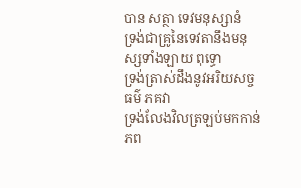បាន សត្ថា ទេវមនុស្សានំ
ទ្រង់ជាគ្រូនៃទេវតានឹងមនុស្សទាំងឡាយ ពុទ្ធោ
ទ្រង់ត្រាស់ដឹងនូវអរិយសច្ចធម៌ ភគវា
ទ្រង់លែងវិលត្រឡប់មកកាន់ភព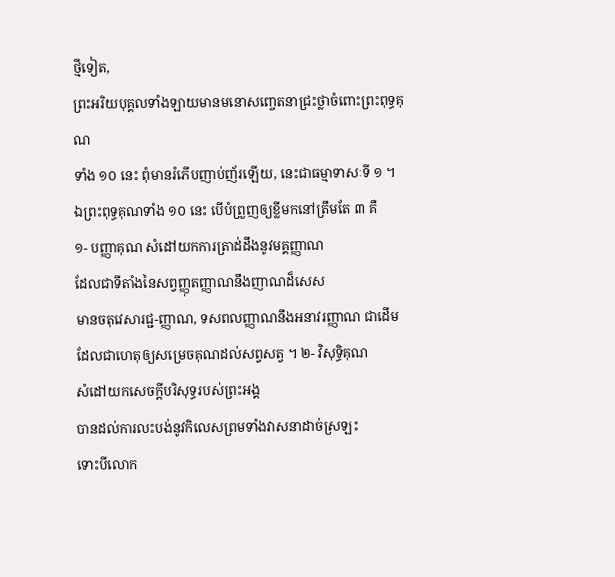ថ្មីទៀត,
ព្រះអរិយបុគ្គលទាំងឡាយមានមនោសញ្ចេតនាជ្រះថ្លាចំពោះព្រះពុទ្ធគុណ
ទាំង ១០ នេះ ពុំមានរំភើបញាប់ញ័រឡើយ, នេះជាធម្មាទាសៈទី ១ ។
ឯព្រះពុទ្ធគុណទាំង ១០ នេះ បើបំព្រួញឲ្យខ្លីមកនៅត្រឹមតែ ៣ គឺ
១- បញ្ញាគុណ សំដៅយកការត្រាដ់ដឹងនូវមគ្គញ្ញាណ
ដែលជាទីតាំងនៃសព្វញ្ញុតញ្ញាណនឹងញាណដ៏សេស
មានចតុវេសារជ្ជ-ញ្ញាណ, ទសពលញ្ញាណនឹងអនាវរញ្ញាណ ជាដើម
ដែលជាហេតុឲ្យសម្រេចគុណដល់សព្វសត្វ ។ ២- វិសុទ្ធិគុណ
សំដៅយកសេចក្ដីបរិសុទ្ធរបស់ព្រះអង្គ
បានដល់ការលះបង់នូវកិលេសព្រមទាំងវាសនាដាច់ស្រឡះ
ទោះបីលោក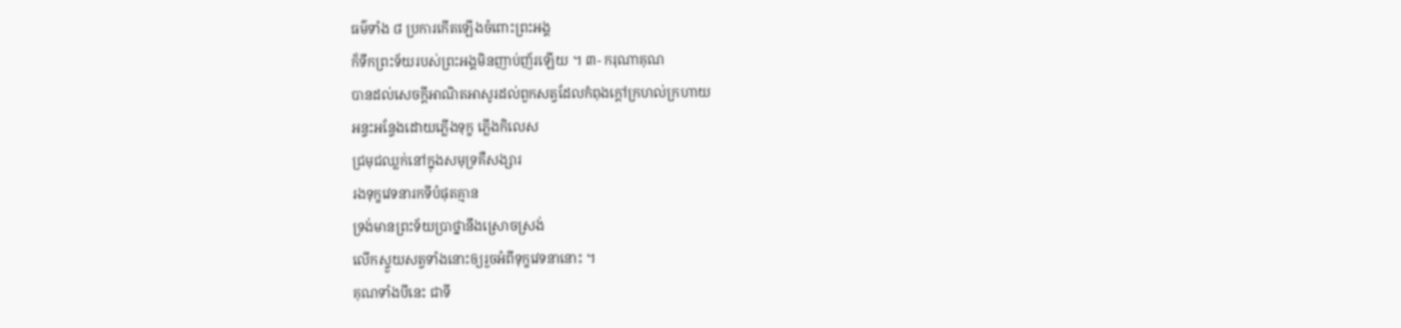ធម៌ទាំង ៨ ប្រការកើតឡើងចំពោះព្រះអង្គ
ក៏ទឹកព្រះទ័យរបស់ព្រះអង្គមិនញាប់ញ័រឡើយ ។ ៣- ករុណាគុណ
បានដល់សេចក្ដីអាណិតអាសូរដល់ពួកសត្វដែលកំពុងក្ដៅក្រហល់ក្រហាយ
អន្ទះអន្ទែងដោយភ្លើងទុក្ខ ភ្លើងកិលេស
ជ្រមុជឈ្លក់នៅក្នុងសមុទ្រគឺសង្សារ
រងទុក្ខវេទនារកទីបំផុតគ្មាន
ទ្រង់មានព្រះទ័យប្រាថ្នានឹងស្រោចស្រង់
លើកស្ទួយសត្វទាំងនោះឲ្យរួចអំពីទុក្ខវេទនានោះ ។
គុណទាំងបីនេះ ជាទី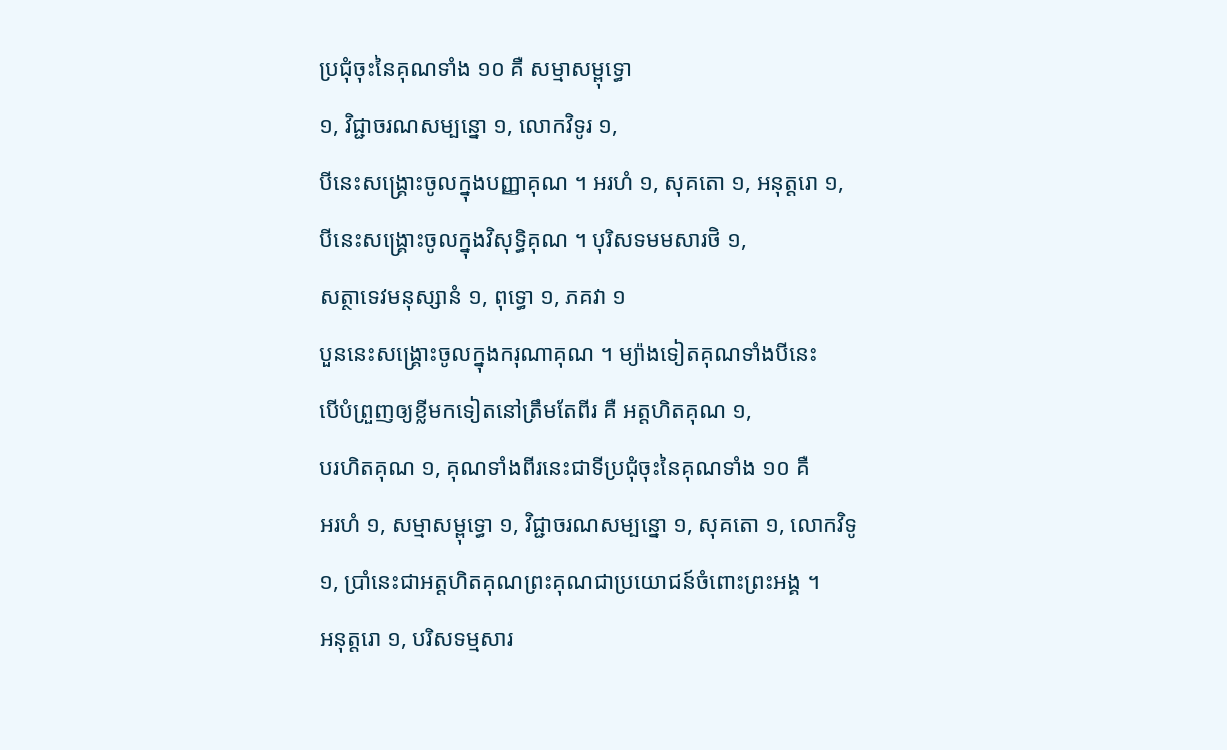ប្រជុំចុះនៃគុណទាំង ១០ គឺ សម្មាសម្ពុទ្ធោ
១, វិជ្ជាចរណសម្បន្នោ ១, លោកវិទូរ ១,
បីនេះសង្គ្រោះចូលក្នុងបញ្ញាគុណ ។ អរហំ ១, សុគតោ ១, អនុត្តរោ ១,
បីនេះសង្គ្រោះចូលក្នុងវិសុទ្ធិគុណ ។ បុរិសទមមសារថិ ១,
សត្ថាទេវមនុស្សានំ ១, ពុទ្ធោ ១, ភគវា ១
បួននេះសង្គ្រោះចូលក្នុងករុណាគុណ ។ ម្យ៉ាងទៀតគុណទាំងបីនេះ
បើបំព្រួញឲ្យខ្លីមកទៀតនៅត្រឹមតែពីរ គឺ អត្តហិតគុណ ១,
បរហិតគុណ ១, គុណទាំងពីរនេះជាទីប្រជុំចុះនៃគុណទាំង ១០ គឺ
អរហំ ១, សម្មាសម្ពុទ្ធោ ១, វិជ្ជាចរណសម្បន្នោ ១, សុគតោ ១, លោកវិទូ
១, ប្រាំនេះជាអត្តហិតគុណព្រះគុណជាប្រយោជន៍ចំពោះព្រះអង្គ ។
អនុត្តរោ ១, បរិសទម្មសារ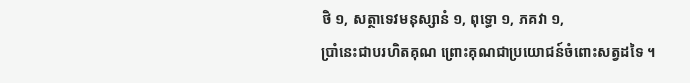ថិ ១, សត្ថាទេវមនុស្សានំ ១, ពុទ្ធោ ១, ភគវា ១,
ប្រាំនេះជាបរហិតគុណ ព្រោះគុណជាប្រយោជន៍ចំពោះសត្វដទៃ ។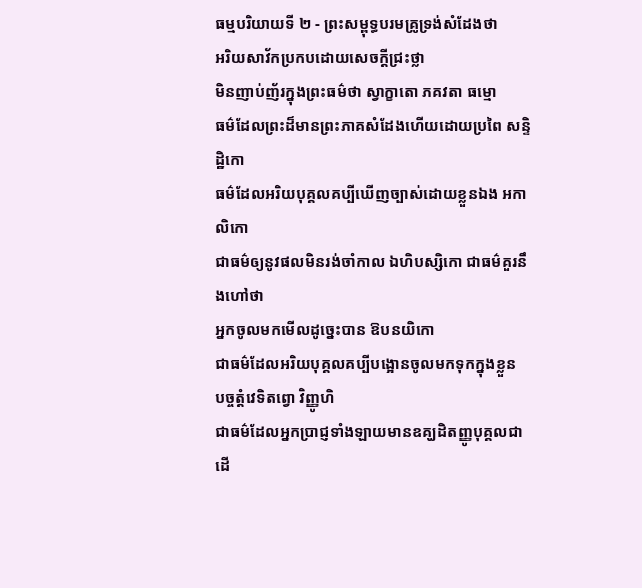ធម្មបរិយាយទី ២ - ព្រះសម្ពុទ្ធបរមគ្រូទ្រង់សំដែងថា
អរិយសាវ័កប្រកបដោយសេចក្ដីជ្រះថ្លា
មិនញាប់ញ័រក្នុងព្រះធម៌ថា ស្វាក្ខាតោ ភគវតា ធម្មោ
ធម៌ដែលព្រះដ៏មានព្រះភាគសំដែងហើយដោយប្រពៃ សន្ទិដ្ឋិកោ
ធម៌ដែលអរិយបុគ្គលគប្បីឃើញច្បាស់ដោយខ្លួនឯង អកាលិកោ
ជាធម៌ឲ្យនូវផលមិនរង់ចាំកាល ឯហិបស្សិកោ ជាធម៌គួរនឹងហៅថា
អ្នកចូលមកមើលដូច្នេះបាន ឱបនយិកោ
ជាធម៌ដែលអរិយបុគ្គលគប្បីបង្អោនចូលមកទុកក្នុងខ្លួន
បច្ចត្តំវេទិតព្វោ វិញ្ញូហិ
ជាធម៌ដែលអ្នកប្រាជ្ញទាំងឡាយមានឧគ្ឃដិតញ្ញូបុគ្គលជាដើ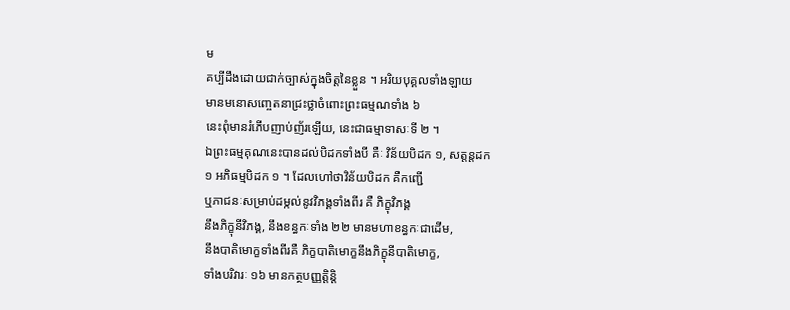ម
គប្បីដឹងដោយជាក់ច្បាស់ក្នុងចិត្តនៃខ្លួន ។ អរិយបុគ្គលទាំងឡាយ
មានមនោសញ្ចេតនាជ្រះថ្លាចំពោះព្រះធម្មណទាំង ៦
នេះពុំមានរំភើបញាប់ញ័រឡើយ, នេះជាធម្មាទាសៈទី ២ ។
ឯព្រះធម្មគុណនេះបានដល់បិដកទាំងបី គឺៈ វិន័យបិដក ១, សត្តន្តដក
១ អភិធម្មបិដក ១ ។ ដែលហៅថាវិន័យបិដក គឺកញ្ជើ
ឬភាជនៈសម្រាប់ដម្កល់នូវវិភង្គទាំងពីរ គឺ ភិក្ខុវិភង្គ
នឹងភិក្ខុនីវិភង្គ, នឹងខន្ធកៈទាំង ២២ មានមហាខន្ធកៈជាដើម,
នឹងបាតិមោក្ខទាំងពីរគឺ ភិក្ខបាតិមោក្ខនឹងភិក្ខុនីបាតិមោក្ខ,
ទាំងបរិវារៈ ១៦ មានកត្ថបញ្ញត្តិន្តិ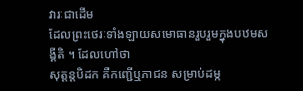វារៈជាដើម
ដែលព្រះថេរៈទាំងឡាយសមោធានរួបរួមក្នុងបឋមសង្គីតិ ។ ដែលហៅថា
សុត្តន្តបិដក គឺកញ្ជើឬភាជន សម្រាប់ដម្ក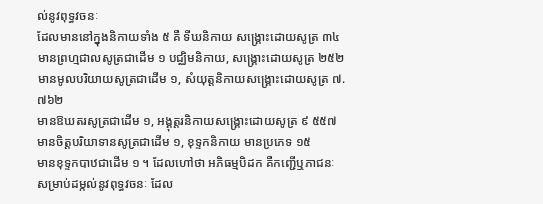ល់នូវពុទ្ធវចនៈ
ដែលមាននៅក្នុងនិកាយទាំង ៥ គឺ ទីឃនិកាយ សង្គ្រោះដោយសូត្រ ៣៤
មានព្រហ្មជាលសូត្រជាដើម ១ បជ្ឈិមនិកាយ, សង្គ្រោះដោយសូត្រ ២៥២
មានមូលបរិយាយសូត្រជាដើម ១, សំយុត្តនិកាយសង្គ្រោះដោយសូត្រ ៧.៧៦២
មានឱឃតរសូត្រជាដើម ១, អង្គុត្តរនិកាយសង្គ្រោះដោយសូត្រ ៩ ៥៥៧
មានចិត្តបរិយាទានសូត្រជាដើម ១, ខុទ្ទកនិកាយ មានប្រភេទ ១៥
មានខុទ្ទកបាឋជាដើម ១ ។ ដែលហៅថា អភិធម្មបិដក គឺកញ្ជើឬភាជនៈ
សម្រាប់ដម្កល់នូវពុទ្ធវចនៈ ដែល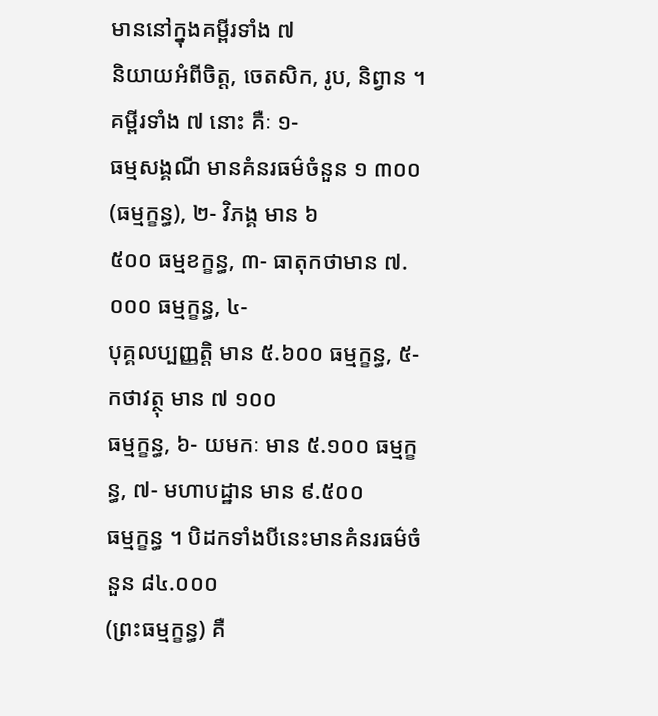មាននៅក្នុងគម្ពីរទាំង ៧
និយាយអំពីចិត្ត, ចេតសិក, រូប, និព្វាន ។ គម្ពីរទាំង ៧ នោះ គឺៈ ១-
ធម្មសង្គណី មានគំនរធម៌ចំនួន ១ ៣០០ (ធម្មក្ខន្ធ), ២- វិភង្គ មាន ៦
៥០០ ធម្មខក្ខន្ធ, ៣- ធាតុកថាមាន ៧.០០០ ធម្មក្ខន្ធ, ៤-
បុគ្គលប្បញ្ញត្តិ មាន ៥.៦០០ ធម្មក្ខន្ធ, ៥- កថាវត្ថុ មាន ៧ ១០០
ធម្មក្ខន្ធ, ៦- យមកៈ មាន ៥.១០០ ធម្មក្ខន្ធ, ៧- មហាបដ្ឋាន មាន ៩.៥០០
ធម្មក្ខន្ធ ។ បិដកទាំងបីនេះមានគំនរធម៌ចំនួន ៨៤.០០០
(ព្រះធម្មក្ខន្ធ) គឺ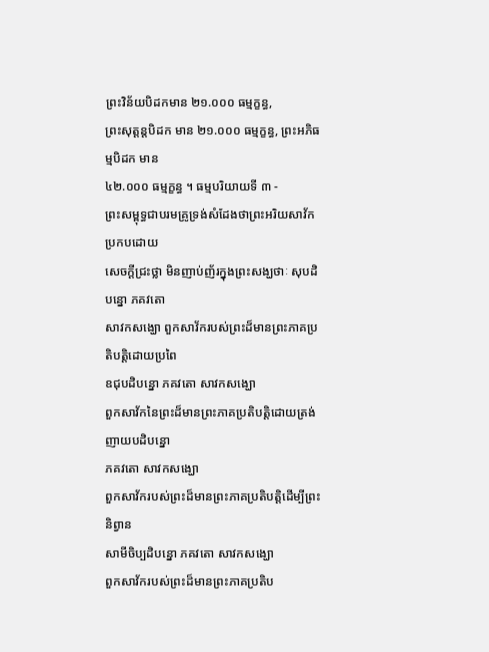ព្រះវិន័យបិដកមាន ២១.០០០ ធម្មក្ខន្ធ,
ព្រះសុត្តន្តបិដក មាន ២១.០០០ ធម្មក្ខន្ធ, ព្រះអភិធម្មបិដក មាន
៤២.០០០ ធម្មក្ខន្ធ ។ ធម្មបរិយាយទី ៣ -
ព្រះសម្ពុទ្ធជាបរមគ្រូទ្រង់សំដែងថាព្រះអរិយសាវ័កប្រកបដោយ
សេចក្ដីជ្រះថ្លា មិនញាប់ញ័រក្នុងព្រះសង្ឃថាៈ សុបដិបន្នោ ភគវតោ
សាវកសង្ឃោ ពួកសាវ័ករបស់ព្រះដ៏មានព្រះភាគប្រតិបត្តិដោយប្រពៃ
ឧជុបដិបន្នោ ភគវតោ សាវកសង្ឃោ
ពួកសាវ័កនៃព្រះដ៏មានព្រះភាគប្រតិបត្តិដោយត្រង់ ញាយបដិបន្នោ
ភគវតោ សាវកសង្ឃោ
ពួកសាវ័ករបស់ព្រះដ៏មានព្រះភាគប្រតិបត្តិដើម្បីព្រះនិព្វាន
សាមីចិប្បដិបន្នោ ភគវតោ សាវកសង្ឃោ
ពួកសាវ័ករបស់ព្រះដ៏មានព្រះភាគប្រតិប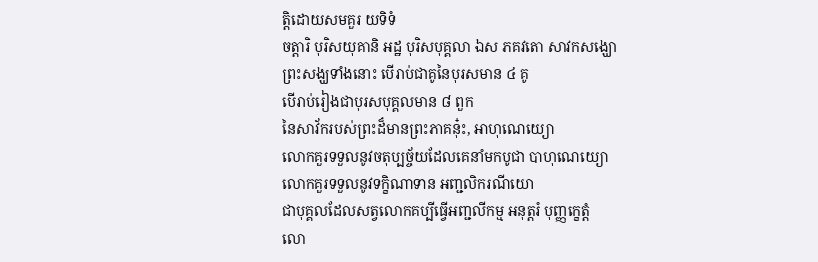ត្តិដោយសមគួរ យទិទំ
ចត្តារិ បុរិសយុគានិ អដ្ឋ បុរិសបុគ្គលា ឯស ភគវតោ សាវកសង្ឃោ
ព្រះសង្ឃទាំងនោះ បើរាប់ជាគូនៃបុរសមាន ៤ គូ
បើរាប់រៀងជាបុរសបុគ្គលមាន ៨ ពួក
នៃសាវ័ករបស់ព្រះដ៏មានព្រះភាគនុ៎ះ, អាហុណេយ្យោ
លោកគួរទទួលនូវចតុប្បច្ច័យដែលគេនាំមកបូជា បាហុណេយ្យោ
លោកគួរទទួលនូវទក្ខិណាទាន អញ្ជលិករណីយោ
ជាបុគ្គលដែលសត្វលោកគប្បីធ្វើអញ្ជលីកម្ម អនុត្តរំ បុញ្ញក្ខេត្តំ
លោ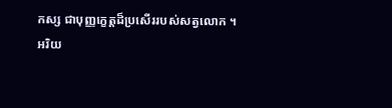កស្ស ជាបុញ្ញក្ខេត្តដ៏ប្រសើររបស់សត្វលោក ។
អរិយ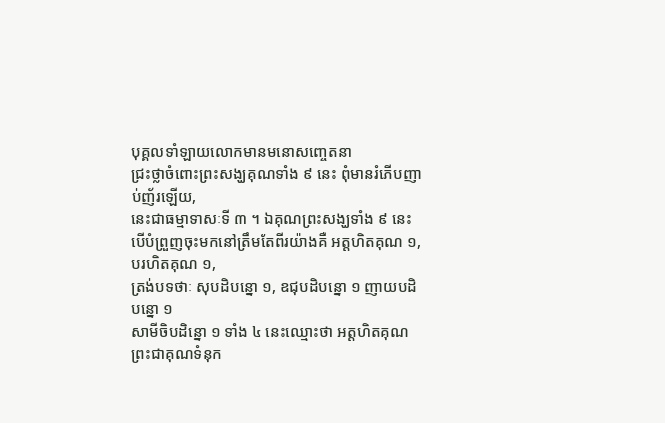បុគ្គលទាំឡាយលោកមានមនោសញ្ចេតនា
ជ្រះថ្លាចំពោះព្រះសង្ឃគុណទាំង ៩ នេះ ពុំមានរំភើបញាប់ញ័រឡើយ,
នេះជាធម្មាទាសៈទី ៣ ។ ឯគុណព្រះសង្ឃទាំង ៩ នេះ
បើបំព្រួញចុះមកនៅត្រឹមតែពីរយ៉ាងគឺ អត្តហិតគុណ ១, បរហិតគុណ ១,
ត្រង់បទថាៈ សុបដិបន្នោ ១, ឧជុបដិបន្នោ ១ ញាយបដិបន្នោ ១
សាមីចិបដិន្នោ ១ ទាំង ៤ នេះឈ្មោះថា អត្តហិតគុណ
ព្រះជាគុណទំនុក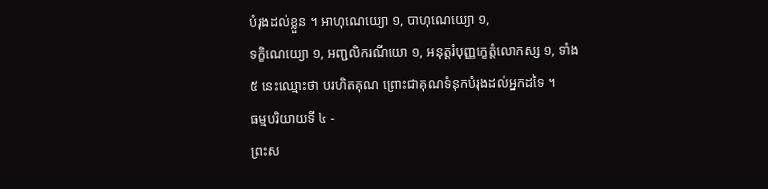បំរុងដល់ខ្លួន ។ អាហុណេយ្យោ ១, បាហុណេយ្យោ ១,
ទក្ខិណេយ្យោ ១, អញ្ជលិករណីយោ ១, អនុត្តរំបុញ្ញក្ខេត្តំលោកស្ស ១, ទាំង
៥ នេះឈ្មោះថា បរហិតគុណ ព្រោះជាគុណទំនុកបំរុងដល់អ្នកដទៃ ។
ធម្មបរិយាយទី ៤ -
ព្រះស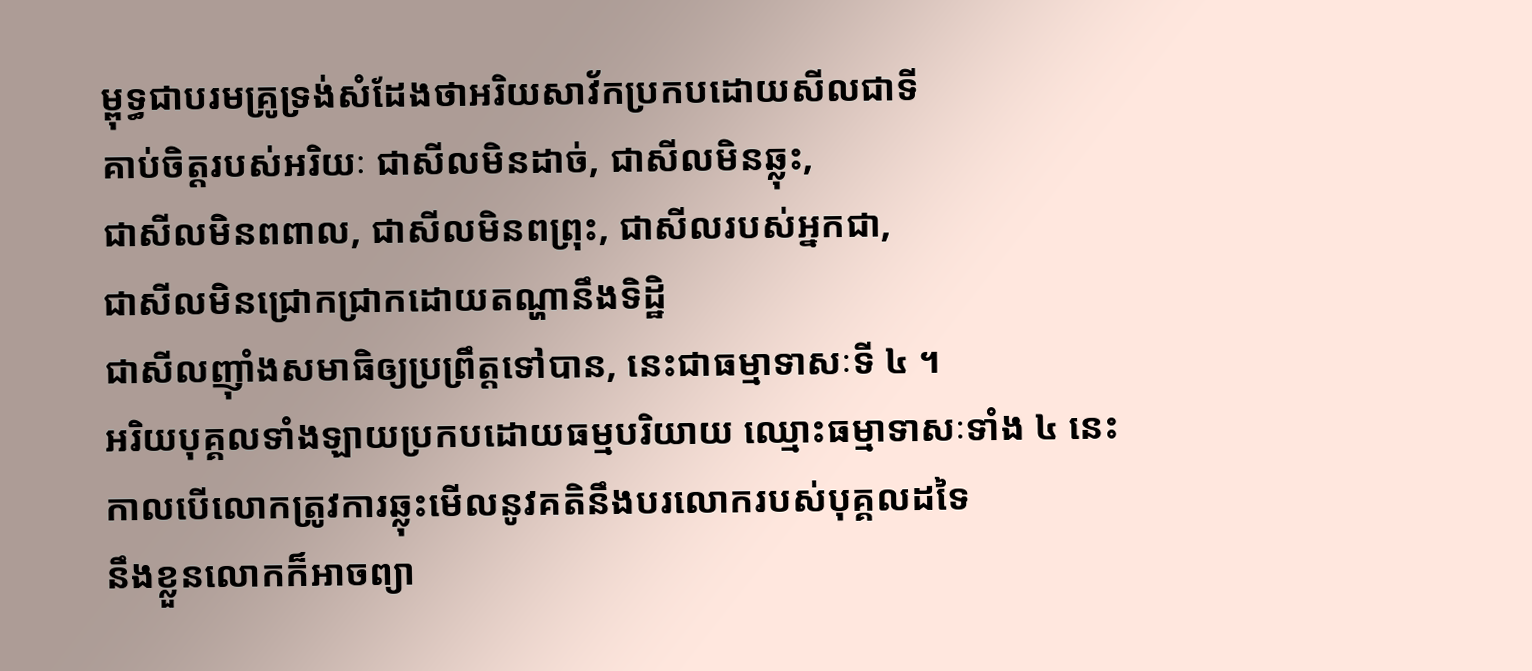ម្ពុទ្ធជាបរមគ្រូទ្រង់សំដែងថាអរិយសាវ័កប្រកបដោយសីលជាទី
គាប់ចិត្តរបស់អរិយៈ ជាសីលមិនដាច់, ជាសីលមិនឆ្លុះ,
ជាសីលមិនពពាល, ជាសីលមិនពព្រុះ, ជាសីលរបស់អ្នកជា,
ជាសីលមិនជ្រោកជ្រាកដោយតណ្ហានឹងទិដ្ឋិ
ជាសីលញ៉ាំងសមាធិឲ្យប្រព្រឹត្តទៅបាន, នេះជាធម្មាទាសៈទី ៤ ។
អរិយបុគ្គលទាំងឡាយប្រកបដោយធម្មបរិយាយ ឈ្មោះធម្មាទាសៈទាំង ៤ នេះ
កាលបើលោកត្រូវការឆ្លុះមើលនូវគតិនឹងបរលោករបស់បុគ្គលដទៃ
នឹងខ្លួនលោកក៏អាចព្យា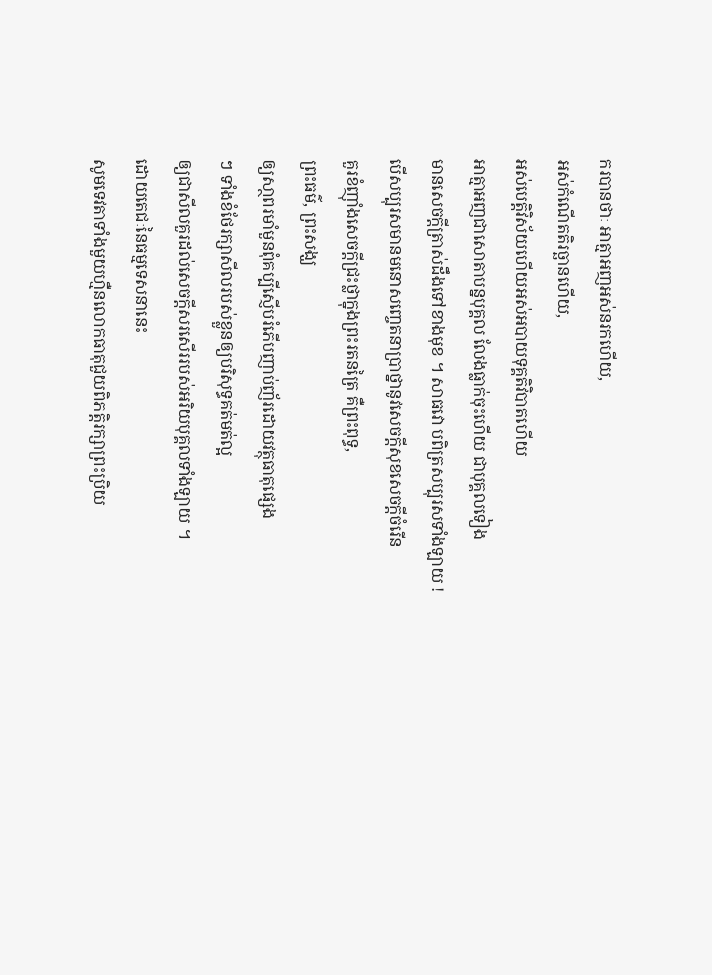ករបានថាៈ អាត្មាអញអស់នរកហើយ,
អស់កំណើតតិរច្ឆានហើយ,
អស់បេត្តិវិស័យហើយអស់អបាយទុគ្គតិវិបាតហើយ
អាត្មាអញជាសោតាបន្នបុគ្គល លែងធ្លាក់ចុះហើយ ជាបុគ្គលទៀង
មានសេចក្ដីត្រាស់ដឹងទៅខាងមុខ ។ សាធវោ បពិត្រសប្បុរសទាំងឡាយ !
បើសប្បុរសមានមនោសញ្ចេតនាប្រាថ្នានូវសេចក្ដីសុខសេចក្ដីចំរើន
គួរខំញ៉ាំងសេចក្ដីជ្រះថ្លាក្នុងព្រះរតនត្រៃ គឺព្រះពុទ្ធ,
ព្រះធម៌, ព្រះសង្ឃ
ឲ្យសា្ថពរមាំមួនពុំគប្បីស្ញើបរំភើបញាប់ញ័រដោយវត្ថុធាតុផ្សេង
ៗ ទាំងខំថែរក្សាសីលរបស់ខ្លួនឲ្យបរិសុទ្ធគត់មត់ល្អ
ឲ្យជាសីលគួរដល់សេចក្ដីសរសើររបស់អរិយបុគ្គលទាំងឡាយ ។
ដោយតេជៈនៃធម្មទេសនានេះ
សូមទេវតាទាំងមួយហ្មឺនលោកធាតុជួយពិភត្តិរក្សាព្រះប្រិយ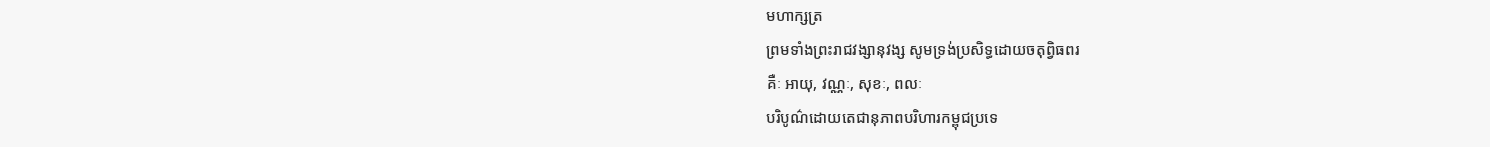មហាក្សត្រ
ព្រមទាំងព្រះរាជវង្សានុវង្ស សូមទ្រង់ប្រសិទ្ធដោយចតុព្វិធពរ
គឺៈ អាយុ, វណ្ណៈ, សុខៈ, ពលៈ
បរិបូណ៌ដោយតេជានុភាពបរិហារកម្ពុជប្រទេ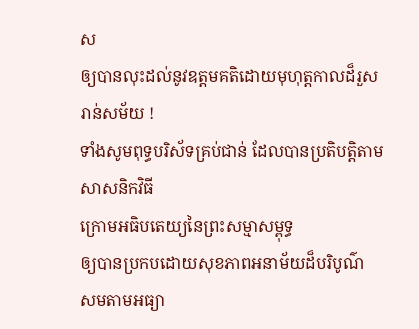ស
ឲ្យបានលុះដល់នូវឧត្ដមគតិដោយមុហុត្តកាលដ៏រួសរាន់សម័យ !
ទាំងសូមពុទ្ធបរិស័ទគ្រប់ជាន់ ដែលបានប្រតិបត្តិតាមសាសនិកវិធី
ក្រោមអធិបតេយ្យនៃព្រះសម្មាសម្ពុទ្ធ
ឲ្យបានប្រកបដោយសុខភាពអនាម័យដ៏បរិបូណ៌
សមតាមអធ្យា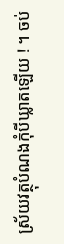ស្រ័យវត្ថុបំណងកុំបីឃ្លាតឡើយ ! ។ ចប់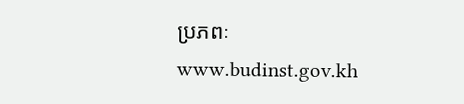ប្រភពៈ
www.budinst.gov.kh